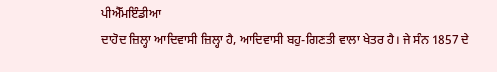ਪੀਐੱਮਇੰਡੀਆ
ਦਾਹੋਦ ਜ਼ਿਲ੍ਹਾ ਆਦਿਵਾਸੀ ਜ਼ਿਲ੍ਹਾ ਹੈ, ਆਦਿਵਾਸੀ ਬਹੁ-ਗਿਣਤੀ ਵਾਲਾ ਖੇਤਰ ਹੈ। ਜੇ ਸੰਨ 1857 ਦੇ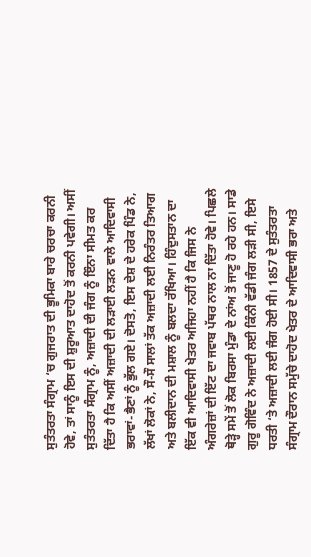ਸੁਤੰਤਰਤਾ ਸੰਗ੍ਰਾਮ ‘ਚ ਗੁਜਰਾਤ ਦੀ ਭੂਮਿਕਾ ਬਾਰੇ ਚਰਚਾ ਕਰਨੀ ਹੋਵੇ, ਤਾਂ ਸਾਨੂੰ ਇਸ ਦੀ ਸ਼ੁਰੂਆਤ ਦਾਹੋਦ ਤੋਂ ਕਰਨੀ ਪਵੇਗੀ। ਅਸੀਂ ਸੁਤੰਤਰਤਾ ਸੰਗ੍ਰਾਮ ਨੂੰ, ਅਜ਼ਾਦੀ ਦੀ ਜੰਗ ਨੂੰ ਇੰਨਾ ਸੀਮਤ ਕਰ ਦਿੱਤਾ ਹੈ ਕਿ ਅਸੀਂ ਅਜ਼ਾਦੀ ਦੀ ਲੜਾਈ ਲੜਨ ਵਾਲੇ ਆਦਿਵਾਸੀ ਭਰਾਵਾਂ-ਭੈਣਾਂ ਨੂੰ ਭੁੱਲ ਗਏ। ਦੋਸਤੋ, ਇਸ ਦੇਸ਼ ਦੇ ਹਰੇਕ ਪਿੰਡ ਨੇ, ਲੱਖਾਂ ਲੋਕਾਂ ਨੇ, ਸੌ-ਸੌ ਸਾਲਾਂ ਤੱਕ ਅਜ਼ਾਦੀ ਲਈ ਨਿਰੰਤਰ ਤਿਆਗ ਅਤੇ ਬਲੀਦਾਨ ਦੀ ਮਸ਼ਾਲ ਨੂੰ ਬਲਦਾ ਰੱਖਿਆ। ਹਿੰਦੁਸਤਾਨ ਦਾ ਇੱਕ ਵੀ ਆਦਿਵਾਸੀ ਖੇਤਰ ਅਜਿਹਾ ਨਹੀਂ ਹੈ ਕਿ ਜਿਸ ਨੇ ਅੰਗਰੇਜ਼ਾਂ ਦੀ ਇੱਟ ਦਾ ਜਵਾਬ ਪੱਥਰ ਨਾਲ ਨਾ ਦਿੱਤਾ ਹੋਵੇ। ਪਿਛਲੇ ਥੋੜ੍ਹੇ ਸਮੇਂ ਤੋਂ ਲੋਕ ਬਿਰਸਾ ਮੁੰਡਾ ਦੇ ਨਾਂਅ ਤੋਂ ਜਾਣੂ ਹੋ ਰਹੇ ਹਨ। ਸਾਡੇ ਗੁਰੂ ਗੋਵਿੰਦ ਨੇ ਅਜ਼ਾਦੀ ਲਈ ਕਿੰਨੀ ਵੱਡੀ ਜੰਗ ਲੜੀ ਸੀ, ਇਸੇ ਧਰਤੀ ‘ਤੇ ਅਜ਼ਾਦੀ ਲਈ ਜੰਗ ਹੋਈ ਸੀ। 1857 ਦੇ ਸੁਤੰਤਰਤਾ ਸੰਗ੍ਰਾਮ ਦੌਰਾਨ ਸਮੁੱਚੇ ਦਾਹੋਦ ਖੇਤਰ ਦੇ ਆਦਿਵਾਸੀ ਭਰਾ ਅਤੇ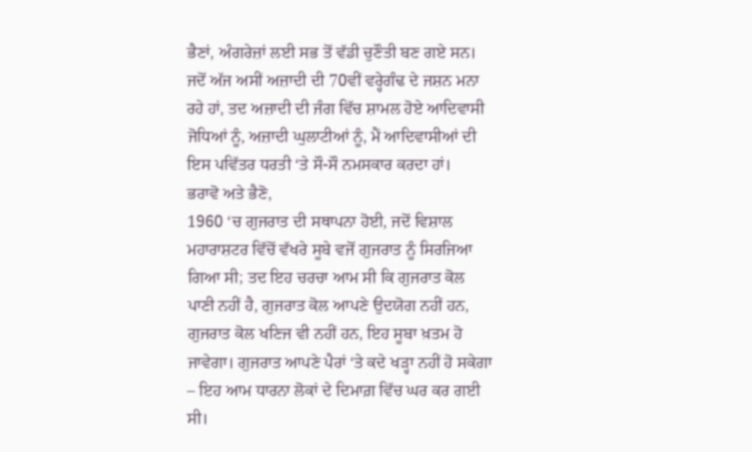ਭੈਣਾਂ, ਅੰਗਰੇਜ਼ਾਂ ਲਈ ਸਭ ਤੋਂ ਵੱਡੀ ਚੁਣੌਤੀ ਬਣ ਗਏ ਸਨ। ਜਦੋਂ ਅੱਜ ਅਸੀਂ ਅਜ਼ਾਦੀ ਦੀ 70ਵੀਂ ਵਰ੍ਹੇਗੰਢ ਦੇ ਜਸ਼ਨ ਮਨਾ ਰਹੇ ਹਾਂ, ਤਦ ਅਜ਼ਾਦੀ ਦੀ ਜੰਗ ਵਿੱਚ ਸ਼ਾਮਲ ਹੋਏ ਆਦਿਵਾਸੀ ਜੋਧਿਆਂ ਨੂੰ, ਅਜ਼ਾਦੀ ਘੁਲਾਟੀਆਂ ਨੂੰ, ਮੈਂ ਆਦਿਵਾਸੀਆਂ ਦੀ ਇਸ ਪਵਿੱਤਰ ਧਰਤੀ ‘ਤੇ ਸੌ-ਸੌ ਨਮਸਕਾਰ ਕਰਦਾ ਹਾਂ।
ਭਰਾਵੋ ਅਤੇ ਭੈਣੋ,
1960 ‘ਚ ਗੁਜਰਾਤ ਦੀ ਸਥਾਪਨਾ ਹੋਈ, ਜਦੋਂ ਵਿਸ਼ਾਲ ਮਹਾਰਾਸ਼ਟਰ ਵਿੱਚੋਂ ਵੱਖਰੇ ਸੂਬੇ ਵਜੋਂ ਗੁਜਰਾਤ ਨੂੰ ਸਿਰਜਿਆ ਗਿਆ ਸੀ; ਤਦ ਇਹ ਚਰਚਾ ਆਮ ਸੀ ਕਿ ਗੁਜਰਾਤ ਕੋਲ ਪਾਣੀ ਨਹੀਂ ਹੈ, ਗੁਜਰਾਤ ਕੋਲ ਆਪਣੇ ਉਦਯੋਗ ਨਹੀਂ ਹਨ, ਗੁਜਰਾਤ ਕੋਲ ਖਣਿਜ ਵੀ ਨਹੀਂ ਹਨ, ਇਹ ਸੂਬਾ ਖ਼ਤਮ ਹੋ ਜਾਵੇਗਾ। ਗੁਜਰਾਤ ਆਪਣੇ ਪੈਰਾਂ ‘ਤੇ ਕਦੇ ਖੜ੍ਹਾ ਨਹੀਂ ਹੋ ਸਕੇਗਾ – ਇਹ ਆਮ ਧਾਰਨਾ ਲੋਕਾਂ ਦੇ ਦਿਮਾਗ਼ ਵਿੱਚ ਘਰ ਕਰ ਗਈ ਸੀ।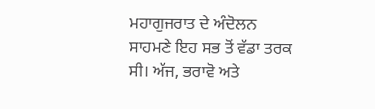ਮਹਾਗੁਜਰਾਤ ਦੇ ਅੰਦੋਲਨ ਸਾਹਮਣੇ ਇਹ ਸਭ ਤੋਂ ਵੱਡਾ ਤਰਕ ਸੀ। ਅੱਜ, ਭਰਾਵੋ ਅਤੇ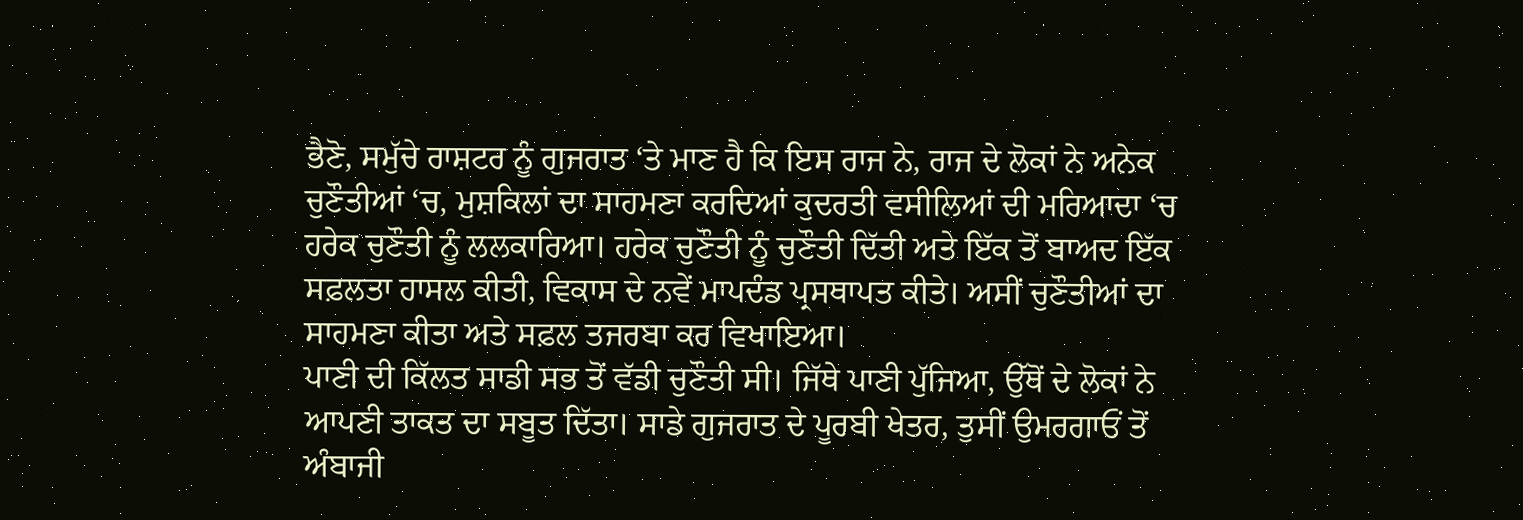ਭੈਣੋ, ਸਮੁੱਚੇ ਰਾਸ਼ਟਰ ਨੂੰ ਗੁਜਰਾਤ ‘ਤੇ ਮਾਣ ਹੈ ਕਿ ਇਸ ਰਾਜ ਨੇ, ਰਾਜ ਦੇ ਲੋਕਾਂ ਨੇ ਅਨੇਕ ਚੁਣੌਤੀਆਂ ‘ਚ, ਮੁਸ਼ਕਿਲਾਂ ਦਾ ਸਾਹਮਣਾ ਕਰਦਿਆਂ ਕੁਦਰਤੀ ਵਸੀਲਿਆਂ ਦੀ ਮਰਿਆਦਾ ‘ਚ ਹਰੇਕ ਚੁਣੌਤੀ ਨੂੰ ਲਲਕਾਰਿਆ। ਹਰੇਕ ਚੁਣੌਤੀ ਨੂੰ ਚੁਣੌਤੀ ਦਿੱਤੀ ਅਤੇ ਇੱਕ ਤੋਂ ਬਾਅਦ ਇੱਕ ਸਫ਼ਲਤਾ ਹਾਸਲ ਕੀਤੀ, ਵਿਕਾਸ ਦੇ ਨਵੇਂ ਮਾਪਦੰਡ ਪ੍ਰਸਥਾਪਤ ਕੀਤੇ। ਅਸੀਂ ਚੁਣੌਤੀਆਂ ਦਾ ਸਾਹਮਣਾ ਕੀਤਾ ਅਤੇ ਸਫ਼ਲ ਤਜਰਬਾ ਕਰ ਵਿਖਾਇਆ।
ਪਾਣੀ ਦੀ ਕਿੱਲਤ ਸਾਡੀ ਸਭ ਤੋਂ ਵੱਡੀ ਚੁਣੌਤੀ ਸੀ। ਜਿੱਥੇ ਪਾਣੀ ਪੁੱਜਿਆ, ਉੱਥੋਂ ਦੇ ਲੋਕਾਂ ਨੇ ਆਪਣੀ ਤਾਕਤ ਦਾ ਸਬੂਤ ਦਿੱਤਾ। ਸਾਡੇ ਗੁਜਰਾਤ ਦੇ ਪੂਰਬੀ ਖੇਤਰ, ਤੁਸੀਂ ਉਮਰਗਾਓਂ ਤੋਂ ਅੰਬਾਜੀ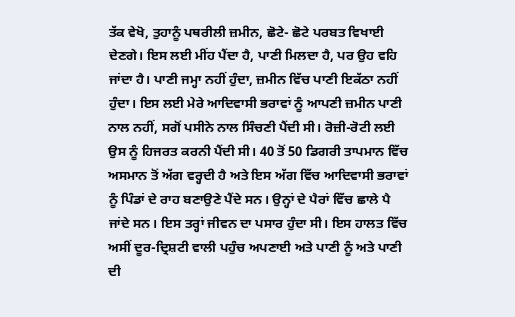ਤੱਕ ਵੇਖੋ, ਤੁਹਾਨੂੰ ਪਥਰੀਲੀ ਜ਼ਮੀਨ, ਛੋਟੇ- ਛੋਟੇ ਪਰਬਤ ਵਿਖਾਈ ਦੇਣਗੇ। ਇਸ ਲਈ ਮੀਂਹ ਪੈਂਦਾ ਹੈ, ਪਾਣੀ ਮਿਲਦਾ ਹੈ, ਪਰ ਉਹ ਵਹਿ ਜਾਂਦਾ ਹੈ। ਪਾਣੀ ਜਮ੍ਹਾ ਨਹੀਂ ਹੁੰਦਾ, ਜ਼ਮੀਨ ਵਿੱਚ ਪਾਣੀ ਇਕੱਠਾ ਨਹੀਂ ਹੁੰਦਾ। ਇਸ ਲਈ ਮੇਰੇ ਆਦਿਵਾਸੀ ਭਰਾਵਾਂ ਨੂੰ ਆਪਣੀ ਜ਼ਮੀਨ ਪਾਣੀ ਨਾਲ ਨਹੀਂ, ਸਗੋਂ ਪਸੀਨੇ ਨਾਲ ਸਿੰਚਣੀ ਪੈਂਦੀ ਸੀ। ਰੋਜ਼ੀ-ਰੋਟੀ ਲਈ ਉਸ ਨੂੰ ਹਿਜਰਤ ਕਰਨੀ ਪੈਂਦੀ ਸੀ। 40 ਤੋਂ 50 ਡਿਗਰੀ ਤਾਪਮਾਨ ਵਿੱਚ ਅਸਮਾਨ ਤੋਂ ਅੱਗ ਵਰ੍ਹਦੀ ਹੈ ਅਤੇ ਇਸ ਅੱਗ ਵਿੱਚ ਆਦਿਵਾਸੀ ਭਰਾਵਾਂ ਨੂੰ ਪਿੰਡਾਂ ਦੇ ਰਾਹ ਬਣਾਉਣੇ ਪੈਂਦੇ ਸਨ। ਉਨ੍ਹਾਂ ਦੇ ਪੈਰਾਂ ਵਿੱਚ ਛਾਲੇ ਪੈ ਜਾਂਦੇ ਸਨ। ਇਸ ਤਰ੍ਹਾਂ ਜੀਵਨ ਦਾ ਪਸਾਰ ਹੁੰਦਾ ਸੀ। ਇਸ ਹਾਲਤ ਵਿੱਚ ਅਸੀਂ ਦੂਰ-ਦ੍ਰਿਸ਼ਟੀ ਵਾਲੀ ਪਹੁੰਚ ਅਪਣਾਈ ਅਤੇ ਪਾਣੀ ਨੂੰ ਅਤੇ ਪਾਣੀ ਦੀ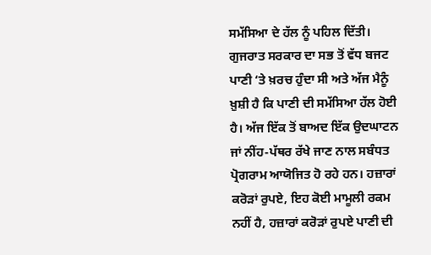ਸਮੱਸਿਆ ਦੇ ਹੱਲ ਨੂੰ ਪਹਿਲ ਦਿੱਤੀ। ਗੁਜਰਾਤ ਸਰਕਾਰ ਦਾ ਸਭ ਤੋਂ ਵੱਧ ਬਜਟ ਪਾਣੀ ‘ਤੇ ਖ਼ਰਚ ਹੁੰਦਾ ਸੀ ਅਤੇ ਅੱਜ ਮੈਨੂੰ ਖ਼ੁਸ਼ੀ ਹੈ ਕਿ ਪਾਣੀ ਦੀ ਸਮੱਸਿਆ ਹੱਲ ਹੋਈ ਹੈ। ਅੱਜ ਇੱਕ ਤੋਂ ਬਾਅਦ ਇੱਕ ਉਦਘਾਟਨ ਜਾਂ ਨੀਂਹ-ਪੱਥਰ ਰੱਖੇ ਜਾਣ ਨਾਲ ਸਬੰਧਤ ਪ੍ਰੋਗਰਾਮ ਆਯੋਜਿਤ ਹੋ ਰਹੇ ਹਨ। ਹਜ਼ਾਰਾਂ ਕਰੋੜਾਂ ਰੁਪਏ, ਇਹ ਕੋਈ ਮਾਮੂਲੀ ਰਕਮ ਨਹੀਂ ਹੈ, ਹਜ਼ਾਰਾਂ ਕਰੋੜਾਂ ਰੁਪਏ ਪਾਣੀ ਦੀ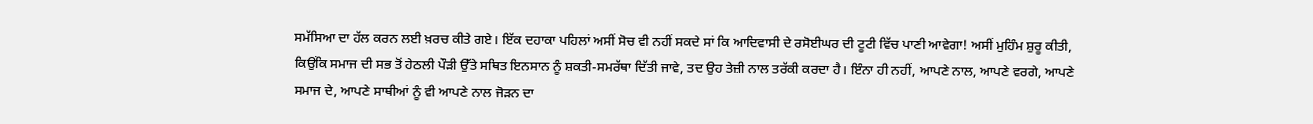ਸਮੱਸਿਆ ਦਾ ਹੱਲ ਕਰਨ ਲਈ ਖ਼ਰਚ ਕੀਤੇ ਗਏ। ਇੱਕ ਦਹਾਕਾ ਪਹਿਲਾਂ ਅਸੀਂ ਸੋਚ ਵੀ ਨਹੀਂ ਸਕਦੇ ਸਾਂ ਕਿ ਆਦਿਵਾਸੀ ਦੇ ਰਸੋਈਘਰ ਦੀ ਟੂਟੀ ਵਿੱਚ ਪਾਣੀ ਆਵੇਗਾ! ਅਸੀਂ ਮੁਹਿੰਮ ਸ਼ੁਰੂ ਕੀਤੀ, ਕਿਉਂਕਿ ਸਮਾਜ ਦੀ ਸਭ ਤੋਂ ਹੇਠਲੀ ਪੌੜੀ ਉੱਤੇ ਸਥਿਤ ਇਨਸਾਨ ਨੂੰ ਸ਼ਕਤੀ-ਸਮਰੱਥਾ ਦਿੱਤੀ ਜਾਵੇ, ਤਦ ਉਹ ਤੇਜ਼ੀ ਨਾਲ ਤਰੱਕੀ ਕਰਦਾ ਹੈ। ਇੰਨਾ ਹੀ ਨਹੀਂ, ਆਪਣੇ ਨਾਲ, ਆਪਣੇ ਵਰਗੇ, ਆਪਣੇ ਸਮਾਜ ਦੇ, ਆਪਣੇ ਸਾਥੀਆਂ ਨੂੰ ਵੀ ਆਪਣੇ ਨਾਲ ਜੋੜਨ ਦਾ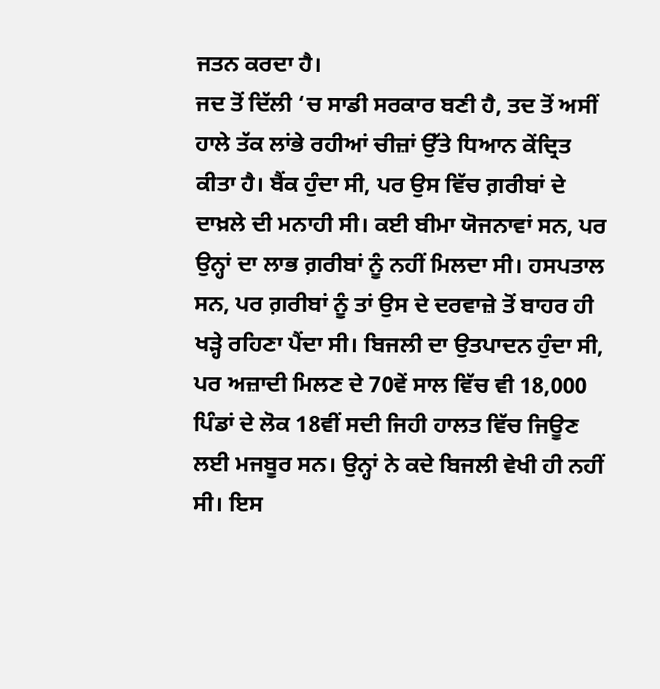ਜਤਨ ਕਰਦਾ ਹੈ।
ਜਦ ਤੋਂ ਦਿੱਲੀ ‘ਚ ਸਾਡੀ ਸਰਕਾਰ ਬਣੀ ਹੈ, ਤਦ ਤੋਂ ਅਸੀਂ ਹਾਲੇ ਤੱਕ ਲਾਂਭੇ ਰਹੀਆਂ ਚੀਜ਼ਾਂ ਉੱਤੇ ਧਿਆਨ ਕੇਂਦ੍ਰਿਤ ਕੀਤਾ ਹੈ। ਬੈਂਕ ਹੁੰਦਾ ਸੀ, ਪਰ ਉਸ ਵਿੱਚ ਗ਼ਰੀਬਾਂ ਦੇ ਦਾਖ਼ਲੇ ਦੀ ਮਨਾਹੀ ਸੀ। ਕਈ ਬੀਮਾ ਯੋਜਨਾਵਾਂ ਸਨ, ਪਰ ਉਨ੍ਹਾਂ ਦਾ ਲਾਭ ਗ਼ਰੀਬਾਂ ਨੂੰ ਨਹੀਂ ਮਿਲਦਾ ਸੀ। ਹਸਪਤਾਲ ਸਨ, ਪਰ ਗ਼ਰੀਬਾਂ ਨੂੰ ਤਾਂ ਉਸ ਦੇ ਦਰਵਾਜ਼ੇ ਤੋਂ ਬਾਹਰ ਹੀ ਖੜ੍ਹੇ ਰਹਿਣਾ ਪੈਂਦਾ ਸੀ। ਬਿਜਲੀ ਦਾ ਉਤਪਾਦਨ ਹੁੰਦਾ ਸੀ, ਪਰ ਅਜ਼ਾਦੀ ਮਿਲਣ ਦੇ 70ਵੇਂ ਸਾਲ ਵਿੱਚ ਵੀ 18,000 ਪਿੰਡਾਂ ਦੇ ਲੋਕ 18ਵੀਂ ਸਦੀ ਜਿਹੀ ਹਾਲਤ ਵਿੱਚ ਜਿਊਣ ਲਈ ਮਜਬੂਰ ਸਨ। ਉਨ੍ਹਾਂ ਨੇ ਕਦੇ ਬਿਜਲੀ ਵੇਖੀ ਹੀ ਨਹੀਂ ਸੀ। ਇਸ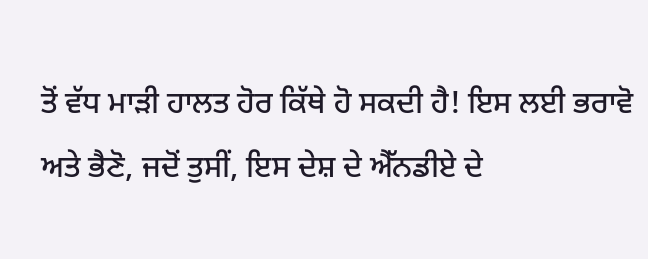ਤੋਂ ਵੱਧ ਮਾੜੀ ਹਾਲਤ ਹੋਰ ਕਿੱਥੇ ਹੋ ਸਕਦੀ ਹੈ! ਇਸ ਲਈ ਭਰਾਵੋ ਅਤੇ ਭੈਣੋ, ਜਦੋਂ ਤੁਸੀਂ, ਇਸ ਦੇਸ਼ ਦੇ ਐੱਨਡੀਏ ਦੇ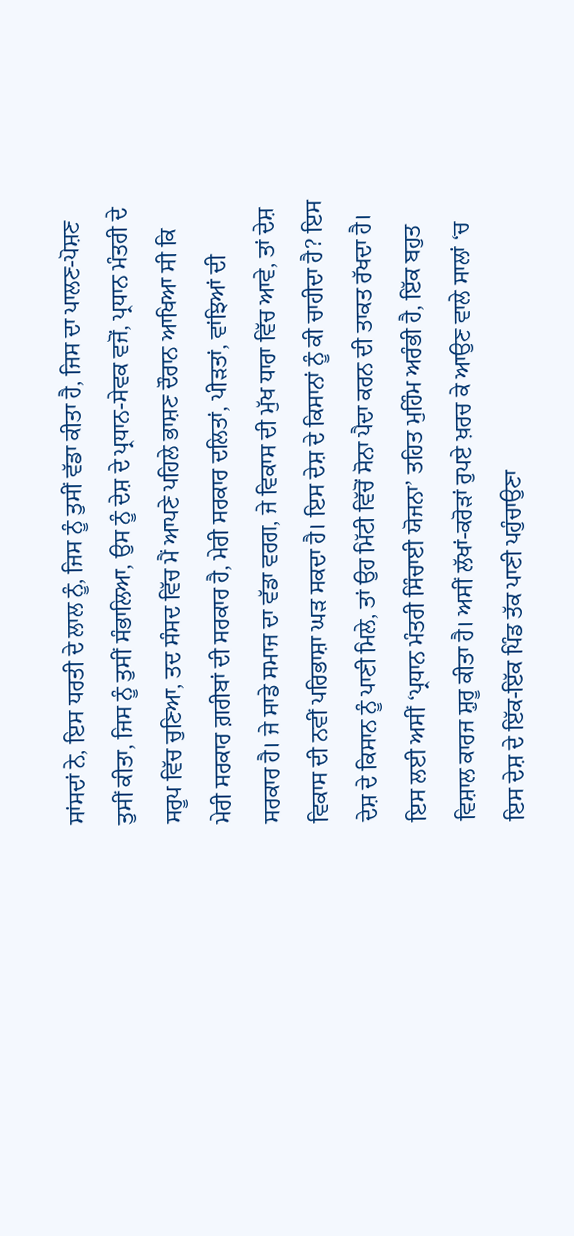ਸਾਂਸਦਾਂ ਨੇ, ਇਸ ਧਰਤੀ ਦੇ ਲਾਲ ਨੂੰ, ਜਿਸ ਨੂੰ ਤੁਸੀਂ ਵੱਡਾ ਕੀਤਾ ਹੈ, ਜਿਸ ਦਾ ਪਾਲਣ-ਪੋਸ਼ਣ ਤੁਸੀਂ ਕੀਤਾ, ਜਿਸ ਨੂੰ ਤੁਸੀਂ ਸੰਭਾਲਿਆ, ਉਸ ਨੂੰ ਦੇਸ਼ ਦੇ ਪ੍ਰਧਾਨ-ਸੇਵਕ ਵਜੋਂ, ਪ੍ਰਧਾਨ ਮੰਤਰੀ ਦੇ ਸਰੂਪ ਵਿੱਚ ਚੁਣਿਆ, ਤਦ ਸੰਸਦ ਵਿੱਚ ਮੈਂ ਆਪਣੇ ਪਹਿਲੇ ਭਾਸ਼ਣ ਦੌਰਾਨ ਆਖਿਆ ਸੀ ਕਿ ਮੇਰੀ ਸਰਕਾਰ ਗ਼ਰੀਬਾਂ ਦੀ ਸਰਕਾਰ ਹੈ, ਮੇਰੀ ਸਰਕਾਰ ਦਲਿਤਾਂ, ਪੀੜਤਾਂ, ਵਾਂਝਿਆਂ ਦੀ ਸਰਕਾਰ ਹੈ। ਜੇ ਸਾਡੇ ਸਮਾਜ ਦਾ ਵੱਡਾ ਵਰਗ, ਜੇ ਵਿਕਾਸ ਦੀ ਮੁੱਖ ਧਾਰਾ ਵਿੱਚ ਆਵੇ, ਤਾਂ ਦੇਸ਼ ਵਿਕਾਸ ਦੀ ਨਵੀਂ ਪਰਿਭਾਸ਼ਾ ਘੜ ਸਕਦਾ ਹੈ। ਇਸ ਦੇਸ਼ ਦੇ ਕਿਸਾਨਾਂ ਨੂੰ ਕੀ ਚਾਹੀਦਾ ਹੈ? ਇਸ ਦੇਸ਼ ਦੇ ਕਿਸਾਨ ਨੂੰ ਪਾਣੀ ਮਿਲੇ, ਤਾਂ ਉਹ ਮਿੱਟੀ ਵਿੱਚੋਂ ਸੋਨਾ ਪੈਦਾ ਕਰਨ ਦੀ ਤਾਕਤ ਰੱਖਦਾ ਹੈ। ਇਸ ਲਈ ਅਸੀਂ ‘ਪ੍ਰਧਾਨ ਮੰਤਰੀ ਸਿੰਚਾਈ ਯੋਜਨਾ’ ਤਹਿਤ ਮੁਹਿੰਮ ਅਰੰਭੀ ਹੈ, ਇੱਕ ਬਹੁਤ ਵਿਸ਼ਾਲ ਕਾਰਜ ਸ਼ੁਰੂ ਕੀਤਾ ਹੈ। ਅਸੀਂ ਲੱਖਾਂ-ਕਰੋੜਾਂ ਰੁਪਏ ਖ਼ਰਚ ਕੇ ਆਉਣ ਵਾਲੇ ਸਾਲਾਂ ‘ਚ ਇਸ ਦੇਸ਼ ਦੇ ਇੱਕ-ਇੱਕ ਪਿੰਡ ਤੱਕ ਪਾਣੀ ਪਹੁੰਚਾਉਣਾ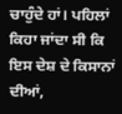ਚਾਹੁੰਦੇ ਹਾਂ। ਪਹਿਲਾਂ ਕਿਹਾ ਜਾਂਦਾ ਸੀ ਕਿ ਇਸ ਦੇਸ਼ ਦੇ ਕਿਸਾਨਾਂ ਦੀਆਂ,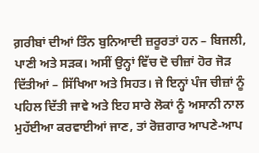ਗ਼ਰੀਬਾਂ ਦੀਆਂ ਤਿੰਨ ਬੁਨਿਆਦੀ ਜ਼ਰੂਰਤਾਂ ਹਨ – ਬਿਜਲੀ, ਪਾਣੀ ਅਤੇ ਸੜਕ। ਅਸੀਂ ਉਨ੍ਹਾਂ ਵਿੱਚ ਦੋ ਚੀਜ਼ਾਂ ਹੋਰ ਜੋੜ ਦਿੱਤੀਆਂ – ਸਿੱਖਿਆ ਅਤੇ ਸਿਹਤ। ਜੇ ਇਨ੍ਹਾਂ ਪੰਜ ਚੀਜ਼ਾਂ ਨੂੰ ਪਹਿਲ ਦਿੱਤੀ ਜਾਵੇ ਅਤੇ ਇਹ ਸਾਰੇ ਲੋਕਾਂ ਨੂੰ ਅਸਾਨੀ ਨਾਲ ਮੁਹੱਈਆ ਕਰਵਾਈਆਂ ਜਾਣ, ਤਾਂ ਰੋਜ਼ਗਾਰ ਆਪਣੇ-ਆਪ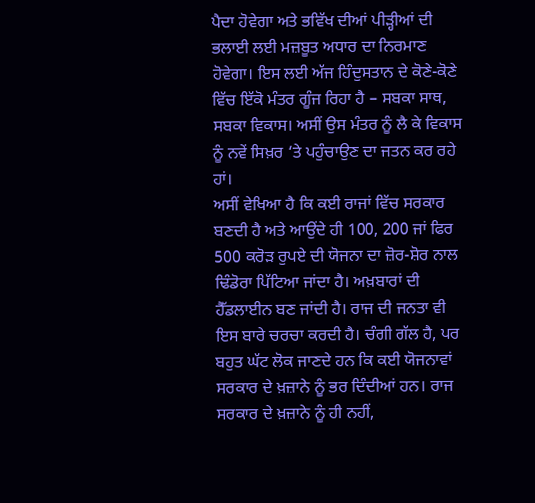ਪੈਦਾ ਹੋਵੇਗਾ ਅਤੇ ਭਵਿੱਖ ਦੀਆਂ ਪੀੜ੍ਹੀਆਂ ਦੀ ਭਲਾਈ ਲਈ ਮਜ਼ਬੂਤ ਅਧਾਰ ਦਾ ਨਿਰਮਾਣ ਹੋਵੇਗਾ। ਇਸ ਲਈ ਅੱਜ ਹਿੰਦੁਸਤਾਨ ਦੇ ਕੋਣੇ-ਕੋਣੇ ਵਿੱਚ ਇੱਕੋ ਮੰਤਰ ਗੂੰਜ ਰਿਹਾ ਹੈ – ਸਬਕਾ ਸਾਥ, ਸਬਕਾ ਵਿਕਾਸ। ਅਸੀਂ ਉਸ ਮੰਤਰ ਨੂੰ ਲੈ ਕੇ ਵਿਕਾਸ ਨੂੰ ਨਵੇਂ ਸਿਖ਼ਰ ‘ਤੇ ਪਹੁੰਚਾਉਣ ਦਾ ਜਤਨ ਕਰ ਰਹੇ ਹਾਂ।
ਅਸੀਂ ਵੇਖਿਆ ਹੈ ਕਿ ਕਈ ਰਾਜਾਂ ਵਿੱਚ ਸਰਕਾਰ ਬਣਦੀ ਹੈ ਅਤੇ ਆਉਂਦੇ ਹੀ 100, 200 ਜਾਂ ਫਿਰ 500 ਕਰੋੜ ਰੁਪਏ ਦੀ ਯੋਜਨਾ ਦਾ ਜ਼ੋਰ-ਸ਼ੋਰ ਨਾਲ ਢਿੰਡੋਰਾ ਪਿੱਟਿਆ ਜਾਂਦਾ ਹੈ। ਅਖ਼ਬਾਰਾਂ ਦੀ ਹੈੱਡਲਾਈਨ ਬਣ ਜਾਂਦੀ ਹੈ। ਰਾਜ ਦੀ ਜਨਤਾ ਵੀ ਇਸ ਬਾਰੇ ਚਰਚਾ ਕਰਦੀ ਹੈ। ਚੰਗੀ ਗੱਲ ਹੈ, ਪਰ ਬਹੁਤ ਘੱਟ ਲੋਕ ਜਾਣਦੇ ਹਨ ਕਿ ਕਈ ਯੋਜਨਾਵਾਂ ਸਰਕਾਰ ਦੇ ਖ਼ਜ਼ਾਨੇ ਨੂੰ ਭਰ ਦਿੰਦੀਆਂ ਹਨ। ਰਾਜ ਸਰਕਾਰ ਦੇ ਖ਼ਜ਼ਾਨੇ ਨੂੰ ਹੀ ਨਹੀਂ,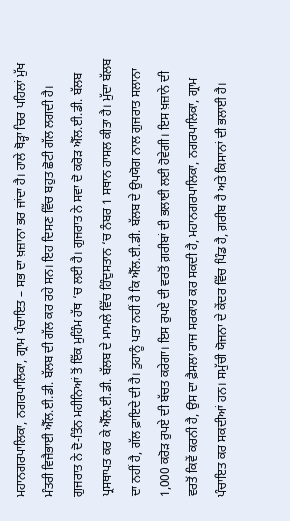ਮਹਾਨਗਰਪਾਲਿਕਾ, ਨਗਰਪਾਲਿਕਾ, ਗ੍ਰਾਮ ਪੰਚਾਇਤ – ਸਭ ਦਾ ਖ਼ਜ਼ਾਨਾ ਭਰ ਜਾਂਦਾ ਹੈ। ਹਾਲੇ ਥੋੜ੍ਹਾ ਚਿਰ ਪਹਿਲਾਂ ਮੁੱਖ ਮੰਤਰੀ ਵਿਜੈਭਾਈ ਐੱਲ.ਈ.ਡੀ. ਬੱਲਬ ਦੀ ਗੱਲ ਕਰ ਰਹੇ ਸਨ। ਇਹ ਦਿਸਣ ਵਿੱਚ ਬਹੁਤ ਛੋਟੀ ਗੱਲ ਲਗਦੀ ਹੈ। ਗੁਜਰਾਤ ਨੇ ਦੋ-ਤਿੰਨ ਮਹੀਨਿਆਂ ਤੋਂ ਇੱਕ ਮੁਹਿੰਮ ਹੱਥ ‘ਚ ਲਈ ਹੈ। ਗੁਜਰਾਤ ਨੇ ਸਵਾ ਦੋ ਕਰੋੜ ਐੱਲ.ਈ.ਡੀ. ਬੱਲਬ ਪ੍ਰਸਥਾਪਤ ਕਰ ਕੇ ਐੱਲ.ਈ.ਡੀ. ਬੱਲਬ ਦੇ ਮਾਮਲੇ ਵਿੱਚ ਹਿੰਦੁਸਤਾਨ ‘ਚ ਨੰਬਰ 1 ਸਥਾਨ ਹਾਸਲ ਕੀਤਾ ਹੈ। ਮੁੱਦਾ ਬੱਲਬ ਦਾ ਨਹੀਂ ਹੈ, ਗੱਲ ਫ਼ਾਇਦੇ ਦੀ ਹੈ। ਤੁਹਾਨੂੰ ਪਤਾ ਨਹੀਂ ਹੈ ਕਿ ਐੱਲ.ਈ.ਡੀ. ਬੱਲਬ ਦੇ ਉਪਯੋਗ ਨਾਲ ਗੁਜਰਾਤ ਸਲਾਨਾ 1,000 ਕਰੋੜ ਰੁਪਏ ਦੀ ਬੱਚਤ ਕਰੇਗਾ। ਇਸ ਰੁਪਏ ਦੀ ਵਰਤੋਂ ਗ਼ਰੀਬਾਂ ਦੀ ਭਲਾਈ ਲਈ ਹੋਵੇਗੀ। ਇਸ ਖ਼ਜ਼ਾਨੇ ਦੀ ਵਰਤੋਂ ਕਿਵੇਂ ਕਰਨੀ ਹੈ, ਉਸ ਦਾ ਫ਼ੈਸਲਾ ਰਾਜ ਸਰਕਾਰ ਕਰ ਸਕਦੀ ਹੈ, ਮਹਾਨਗਰਪਾਲਿਕਾ, ਨਗਰਪਾਲਿਕਾ, ਗ੍ਰਾਮ ਪੰਚਾਇਤ ਕਰ ਸਕਦੀਆਂ ਹਨ। ਸਮੁੱਚੀ ਯੋਜਨਾ ਦੇ ਕੇਂਦਰ ਵਿੱਚ ਪਿੰਡ ਹੈ, ਗ਼ਰੀਬ ਹੈ ਅਤੇ ਕਿਸਾਨਾਂ ਦੀ ਭਲਾਈ ਹੈ।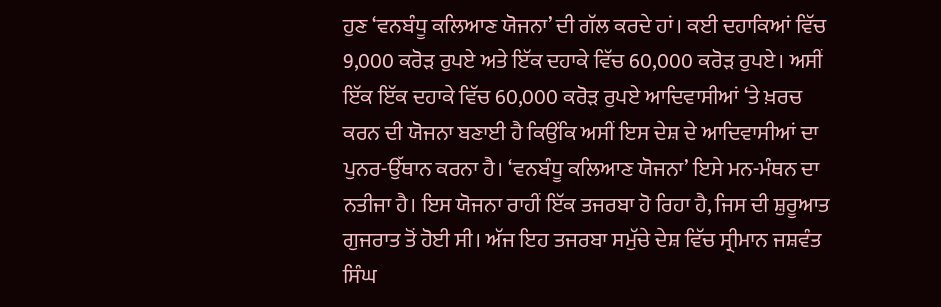ਹੁਣ ‘ਵਨਬੰਧੂ ਕਲਿਆਣ ਯੋਜਨਾ’ ਦੀ ਗੱਲ ਕਰਦੇ ਹਾਂ। ਕਈ ਦਹਾਕਿਆਂ ਵਿੱਚ 9,000 ਕਰੋੜ ਰੁਪਏ ਅਤੇ ਇੱਕ ਦਹਾਕੇ ਵਿੱਚ 60,000 ਕਰੋੜ ਰੁਪਏ। ਅਸੀਂ ਇੱਕ ਇੱਕ ਦਹਾਕੇ ਵਿੱਚ 60,000 ਕਰੋੜ ਰੁਪਏ ਆਦਿਵਾਸੀਆਂ ‘ਤੇ ਖ਼ਰਚ ਕਰਨ ਦੀ ਯੋਜਨਾ ਬਣਾਈ ਹੈ ਕਿਉਂਕਿ ਅਸੀਂ ਇਸ ਦੇਸ਼ ਦੇ ਆਦਿਵਾਸੀਆਂ ਦਾ ਪੁਨਰ-ਉੱਥਾਨ ਕਰਨਾ ਹੈ। ‘ਵਨਬੰਧੂ ਕਲਿਆਣ ਯੋਜਨਾ’ ਇਸੇ ਮਨ-ਮੰਥਨ ਦਾ ਨਤੀਜਾ ਹੈ। ਇਸ ਯੋਜਨਾ ਰਾਹੀਂ ਇੱਕ ਤਜਰਬਾ ਹੋ ਰਿਹਾ ਹੈ, ਜਿਸ ਦੀ ਸ਼ੁਰੂਆਤ ਗੁਜਰਾਤ ਤੋਂ ਹੋਈ ਸੀ। ਅੱਜ ਇਹ ਤਜਰਬਾ ਸਮੁੱਚੇ ਦੇਸ਼ ਵਿੱਚ ਸ੍ਰੀਮਾਨ ਜਸ਼ਵੰਤ ਸਿੰਘ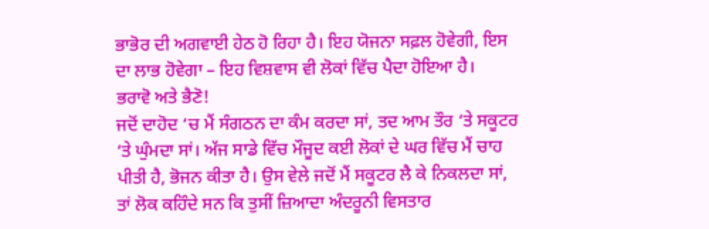ਭਾਭੋਰ ਦੀ ਅਗਵਾਈ ਹੇਠ ਹੋ ਰਿਹਾ ਹੈ। ਇਹ ਯੋਜਨਾ ਸਫ਼ਲ ਹੋਵੇਗੀ, ਇਸ ਦਾ ਲਾਭ ਹੋਵੇਗਾ – ਇਹ ਵਿਸ਼ਵਾਸ ਵੀ ਲੋਕਾਂ ਵਿੱਚ ਪੈਦਾ ਹੋਇਆ ਹੈ।
ਭਰਾਵੋ ਅਤੇ ਭੈਣੋ!
ਜਦੋਂ ਦਾਹੋਦ ‘ਚ ਮੈਂ ਸੰਗਠਨ ਦਾ ਕੰਮ ਕਰਦਾ ਸਾਂ, ਤਦ ਆਮ ਤੌਰ ‘ਤੇ ਸਕੂਟਰ ‘ਤੇ ਘੁੰਮਦਾ ਸਾਂ। ਅੱਜ ਸਾਡੇ ਵਿੱਚ ਮੌਜੂਦ ਕਈ ਲੋਕਾਂ ਦੇ ਘਰ ਵਿੱਚ ਮੈਂ ਚਾਹ ਪੀਤੀ ਹੈ, ਭੋਜਨ ਕੀਤਾ ਹੈ। ਉਸ ਵੇਲੇ ਜਦੋਂ ਮੈਂ ਸਕੂਟਰ ਲੈ ਕੇ ਨਿਕਲਦਾ ਸਾਂ, ਤਾਂ ਲੋਕ ਕਹਿੰਦੇ ਸਨ ਕਿ ਤੁਸੀਂ ਜ਼ਿਆਦਾ ਅੰਦਰੂਨੀ ਵਿਸਤਾਰ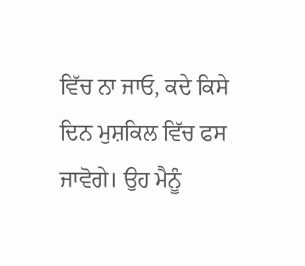ਵਿੱਚ ਨਾ ਜਾਓ, ਕਦੇ ਕਿਸੇ ਦਿਨ ਮੁਸ਼ਕਿਲ ਵਿੱਚ ਫਸ ਜਾਵੋਗੇ। ਉਹ ਮੈਨੂੰ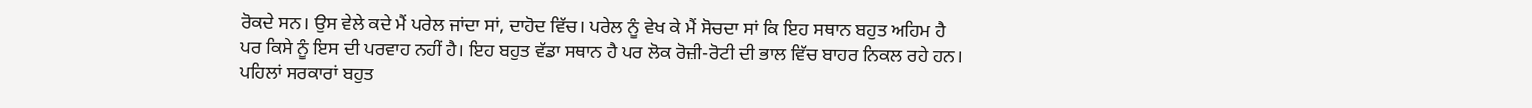ਰੋਕਦੇ ਸਨ। ਉਸ ਵੇਲੇ ਕਦੇ ਮੈਂ ਪਰੇਲ ਜਾਂਦਾ ਸਾਂ, ਦਾਹੋਦ ਵਿੱਚ। ਪਰੇਲ ਨੂੰ ਵੇਖ ਕੇ ਮੈਂ ਸੋਚਦਾ ਸਾਂ ਕਿ ਇਹ ਸਥਾਨ ਬਹੁਤ ਅਹਿਮ ਹੈ ਪਰ ਕਿਸੇ ਨੂੰ ਇਸ ਦੀ ਪਰਵਾਹ ਨਹੀਂ ਹੈ। ਇਹ ਬਹੁਤ ਵੱਡਾ ਸਥਾਨ ਹੈ ਪਰ ਲੋਕ ਰੋਜ਼ੀ-ਰੋਟੀ ਦੀ ਭਾਲ ਵਿੱਚ ਬਾਹਰ ਨਿਕਲ ਰਹੇ ਹਨ। ਪਹਿਲਾਂ ਸਰਕਾਰਾਂ ਬਹੁਤ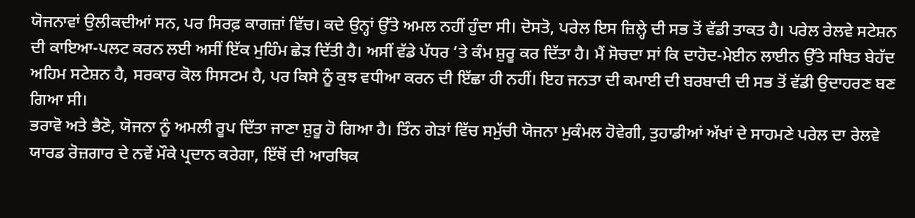ਯੋਜਨਾਵਾਂ ਉਲੀਕਦੀਆਂ ਸਨ, ਪਰ ਸਿਰਫ਼ ਕਾਗਜ਼ਾਂ ਵਿੱਚ। ਕਦੇ ਉਨ੍ਹਾਂ ਉੱਤੇ ਅਮਲ ਨਹੀਂ ਹੁੰਦਾ ਸੀ। ਦੋਸਤੋ, ਪਰੇਲ ਇਸ ਜ਼ਿਲ੍ਹੇ ਦੀ ਸਭ ਤੋਂ ਵੱਡੀ ਤਾਕਤ ਹੈ। ਪਰੇਲ ਰੇਲਵੇ ਸਟੇਸ਼ਨ ਦੀ ਕਾਇਆ-ਪਲਟ ਕਰਨ ਲਈ ਅਸੀਂ ਇੱਕ ਮੁਹਿੰਮ ਛੇੜ ਦਿੱਤੀ ਹੈ। ਅਸੀਂ ਵੱਡੇ ਪੱਧਰ ‘ਤੇ ਕੰਮ ਸ਼ੁਰੂ ਕਰ ਦਿੱਤਾ ਹੈ। ਮੈਂ ਸੋਚਦਾ ਸਾਂ ਕਿ ਦਾਹੋਦ-ਮੇਈਨ ਲਾਈਨ ਉੱਤੇ ਸਥਿਤ ਬੇਹੱਦ ਅਹਿਮ ਸਟੇਸ਼ਨ ਹੈ, ਸਰਕਾਰ ਕੋਲ ਸਿਸਟਮ ਹੈ, ਪਰ ਕਿਸੇ ਨੂੰ ਕੁਝ ਵਧੀਆ ਕਰਨ ਦੀ ਇੱਛਾ ਹੀ ਨਹੀਂ। ਇਹ ਜਨਤਾ ਦੀ ਕਮਾਈ ਦੀ ਬਰਬਾਦੀ ਦੀ ਸਭ ਤੋਂ ਵੱਡੀ ਉਦਾਹਰਣ ਬਣ ਗਿਆ ਸੀ।
ਭਰਾਵੋ ਅਤੇ ਭੈਣੋ, ਯੋਜਨਾ ਨੂੰ ਅਮਲੀ ਰੂਪ ਦਿੱਤਾ ਜਾਣਾ ਸ਼ੁਰੂ ਹੋ ਗਿਆ ਹੈ। ਤਿੰਨ ਗੇੜਾਂ ਵਿੱਚ ਸਮੁੱਚੀ ਯੋਜਨਾ ਮੁਕੰਮਲ ਹੋਵੇਗੀ, ਤੁਹਾਡੀਆਂ ਅੱਖਾਂ ਦੇ ਸਾਹਮਣੇ ਪਰੇਲ ਦਾ ਰੇਲਵੇ ਯਾਰਡ ਰੋਜ਼ਗਾਰ ਦੇ ਨਵੇਂ ਮੌਕੇ ਪ੍ਰਦਾਨ ਕਰੇਗਾ, ਇੱਥੋਂ ਦੀ ਆਰਥਿਕ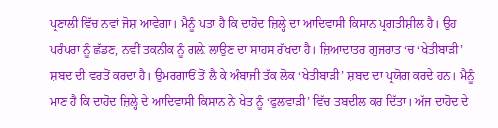ਪ੍ਰਣਾਲੀ ਵਿੱਚ ਨਵਾਂ ਜੋਸ਼ ਆਵੇਗਾ। ਮੈਨੂੰ ਪਤਾ ਹੈ ਕਿ ਦਾਹੋਦ ਜ਼ਿਲ੍ਹੇ ਦਾ ਆਦਿਵਾਸੀ ਕਿਸਾਨ ਪ੍ਰਗਤੀਸ਼ੀਲ ਹੈ। ਉਹ ਪਰੰਪਰਾ ਨੂੰ ਛੱਡਣ, ਨਵੀਂ ਤਕਨੀਕ ਨੂੰ ਗਲ਼ੇ ਲਾਉਣ ਦਾ ਸਾਹਸ ਰੱਖਦਾ ਹੈ। ਜ਼ਿਆਦਾਤਰ ਗੁਜਰਾਤ ‘ਚ ‘ਖੇਤੀਬਾੜੀ’ ਸ਼ਬਦ ਦੀ ਵਰਤੋਂ ਕਰਦਾ ਹੈ। ਉਮਰਗਾਓਂ ਤੋਂ ਲੈ ਕੇ ਅੰਬਾਜੀ ਤੱਕ ਲੋਕ ‘ਖੇਤੀਬਾੜੀ’ ਸ਼ਬਦ ਦਾ ਪ੍ਰਯੋਗ ਕਰਦੇ ਹਨ। ਮੈਨੂੰ ਮਾਣ ਹੈ ਕਿ ਦਾਹੋਦ ਜ਼ਿਲ੍ਹੇ ਦੇ ਆਦਿਵਾਸੀ ਕਿਸਾਨ ਨੇ ਖੇਤ ਨੂੰ ‘ਫੁਲਵਾੜੀ’ ਵਿੱਚ ਤਬਦੀਲ ਕਰ ਦਿੱਤਾ। ਅੱਜ ਦਾਹੋਦ ਦੇ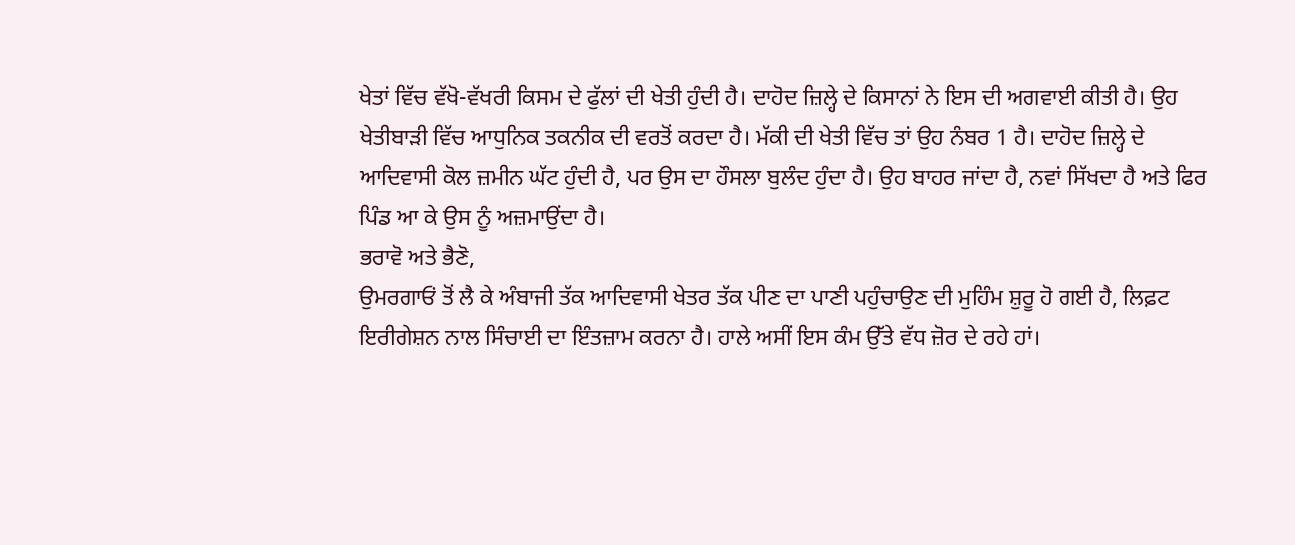ਖੇਤਾਂ ਵਿੱਚ ਵੱਖੋ-ਵੱਖਰੀ ਕਿਸਮ ਦੇ ਫੁੱਲਾਂ ਦੀ ਖੇਤੀ ਹੁੰਦੀ ਹੈ। ਦਾਹੋਦ ਜ਼ਿਲ੍ਹੇ ਦੇ ਕਿਸਾਨਾਂ ਨੇ ਇਸ ਦੀ ਅਗਵਾਈ ਕੀਤੀ ਹੈ। ਉਹ ਖੇਤੀਬਾੜੀ ਵਿੱਚ ਆਧੁਨਿਕ ਤਕਨੀਕ ਦੀ ਵਰਤੋਂ ਕਰਦਾ ਹੈ। ਮੱਕੀ ਦੀ ਖੇਤੀ ਵਿੱਚ ਤਾਂ ਉਹ ਨੰਬਰ 1 ਹੈ। ਦਾਹੋਦ ਜ਼ਿਲ੍ਹੇ ਦੇ ਆਦਿਵਾਸੀ ਕੋਲ ਜ਼ਮੀਨ ਘੱਟ ਹੁੰਦੀ ਹੈ, ਪਰ ਉਸ ਦਾ ਹੌਸਲਾ ਬੁਲੰਦ ਹੁੰਦਾ ਹੈ। ਉਹ ਬਾਹਰ ਜਾਂਦਾ ਹੈ, ਨਵਾਂ ਸਿੱਖਦਾ ਹੈ ਅਤੇ ਫਿਰ ਪਿੰਡ ਆ ਕੇ ਉਸ ਨੂੰ ਅਜ਼ਮਾਉਂਦਾ ਹੈ।
ਭਰਾਵੋ ਅਤੇ ਭੈਣੋ,
ਉਮਰਗਾਓਂ ਤੋਂ ਲੈ ਕੇ ਅੰਬਾਜੀ ਤੱਕ ਆਦਿਵਾਸੀ ਖੇਤਰ ਤੱਕ ਪੀਣ ਦਾ ਪਾਣੀ ਪਹੁੰਚਾਉਣ ਦੀ ਮੁਹਿੰਮ ਸ਼ੁਰੂ ਹੋ ਗਈ ਹੈ, ਲਿਫ਼ਟ ਇਰੀਗੇਸ਼ਨ ਨਾਲ ਸਿੰਚਾਈ ਦਾ ਇੰਤਜ਼ਾਮ ਕਰਨਾ ਹੈ। ਹਾਲੇ ਅਸੀਂ ਇਸ ਕੰਮ ਉੱਤੇ ਵੱਧ ਜ਼ੋਰ ਦੇ ਰਹੇ ਹਾਂ।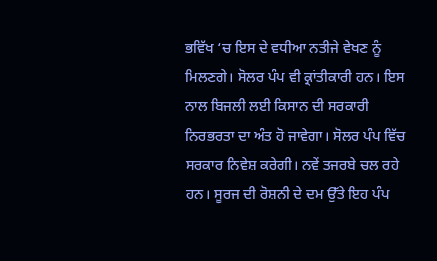ਭਵਿੱਖ ‘ਚ ਇਸ ਦੇ ਵਧੀਆ ਨਤੀਜੇ ਵੇਖਣ ਨੂੰ ਮਿਲਣਗੇ। ਸੋਲਰ ਪੰਪ ਵੀ ਕ੍ਰਾਂਤੀਕਾਰੀ ਹਨ। ਇਸ ਨਾਲ ਬਿਜਲੀ ਲਈ ਕਿਸਾਨ ਦੀ ਸਰਕਾਰੀ ਨਿਰਭਰਤਾ ਦਾ ਅੰਤ ਹੋ ਜਾਵੇਗਾ। ਸੋਲਰ ਪੰਪ ਵਿੱਚ ਸਰਕਾਰ ਨਿਵੇਸ਼ ਕਰੇਗੀ। ਨਵੇਂ ਤਜਰਬੇ ਚਲ ਰਹੇ ਹਨ। ਸੂਰਜ ਦੀ ਰੋਸ਼ਨੀ ਦੇ ਦਮ ਉੱਤੇ ਇਹ ਪੰਪ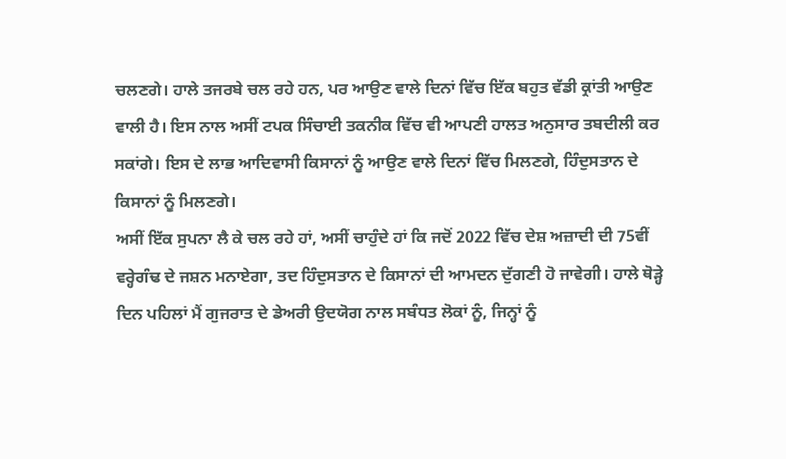ਚਲਣਗੇ। ਹਾਲੇ ਤਜਰਬੇ ਚਲ ਰਹੇ ਹਨ, ਪਰ ਆਉਣ ਵਾਲੇ ਦਿਨਾਂ ਵਿੱਚ ਇੱਕ ਬਹੁਤ ਵੱਡੀ ਕ੍ਰਾਂਤੀ ਆਉਣ ਵਾਲੀ ਹੈ। ਇਸ ਨਾਲ ਅਸੀਂ ਟਪਕ ਸਿੰਚਾਈ ਤਕਨੀਕ ਵਿੱਚ ਵੀ ਆਪਣੀ ਹਾਲਤ ਅਨੁਸਾਰ ਤਬਦੀਲੀ ਕਰ ਸਕਾਂਗੇ। ਇਸ ਦੇ ਲਾਭ ਆਦਿਵਾਸੀ ਕਿਸਾਨਾਂ ਨੂੰ ਆਉਣ ਵਾਲੇ ਦਿਨਾਂ ਵਿੱਚ ਮਿਲਣਗੇ, ਹਿੰਦੁਸਤਾਨ ਦੇ ਕਿਸਾਨਾਂ ਨੂੰ ਮਿਲਣਗੇ।
ਅਸੀਂ ਇੱਕ ਸੁਪਨਾ ਲੈ ਕੇ ਚਲ ਰਹੇ ਹਾਂ, ਅਸੀਂ ਚਾਹੁੰਦੇ ਹਾਂ ਕਿ ਜਦੋਂ 2022 ਵਿੱਚ ਦੇਸ਼ ਅਜ਼ਾਦੀ ਦੀ 75ਵੀਂ ਵਰ੍ਹੇਗੰਢ ਦੇ ਜਸ਼ਨ ਮਨਾਏਗਾ, ਤਦ ਹਿੰਦੁਸਤਾਨ ਦੇ ਕਿਸਾਨਾਂ ਦੀ ਆਮਦਨ ਦੁੱਗਣੀ ਹੋ ਜਾਵੇਗੀ। ਹਾਲੇ ਥੋੜ੍ਹੇ ਦਿਨ ਪਹਿਲਾਂ ਮੈਂ ਗੁਜਰਾਤ ਦੇ ਡੇਅਰੀ ਉਦਯੋਗ ਨਾਲ ਸਬੰਧਤ ਲੋਕਾਂ ਨੂੰ, ਜਿਨ੍ਹਾਂ ਨੂੰ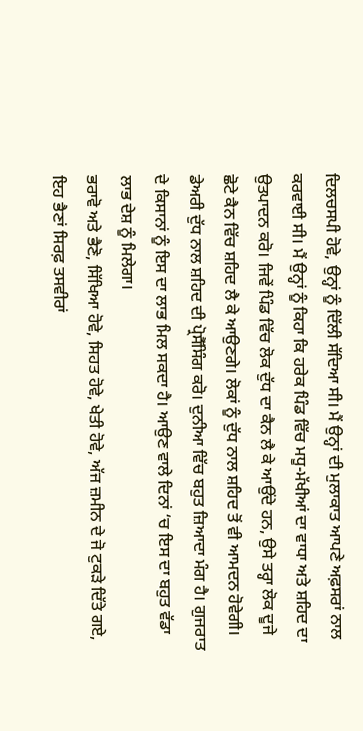ਦਿਲਚਸਪੀ ਹੋਵੇ, ਉਨ੍ਹਾਂ ਨੂੰ ਦਿੱਲੀ ਸੱਦਿਆ ਸੀ। ਮੈਂ ਉਨ੍ਹਾਂ ਦੀ ਮੁਲਾਕਾਤ ਆਪਣੇ ਅਫ਼ਸਰਾਂ ਨਾਲ ਕਰਵਾਈ ਸੀ। ਮੈਂ ਉਨ੍ਹਾਂ ਨੂੰ ਕਿਹਾ ਕਿ ਹਰੇਕ ਪਿੰਡ ਵਿੱਚ ਮਧੂ-ਮੱਖੀਆਂ ਦਾ ਵਾਧਾ ਅਤੇ ਸ਼ਹਿਦ ਦਾ ਉਤਪਾਦਨ ਕਰੋ। ਜਿਵੇਂ ਪਿੰਡ ਵਿੱਚ ਲੋਕ ਦੁੱਧ ਦਾ ਕੈਨ ਲੈ ਕੇ ਆਉਂਦੇ ਹਨ, ਉਸੇ ਤਰ੍ਹਾ ਲੋਕ ਦੂਜੇ ਛੋਟੇ ਕੈਨ ਵਿੱਚ ਸ਼ਹਿਦ ਲੈ ਕੇ ਆਉਣਗੇ। ਲੋਕਾਂ ਨੂੰ ਦੁੱਧ ਨਾਲ ਸ਼ਹਿਦ ਤੋਂ ਵੀ ਆਮਦਨ ਹੋਵੇਗੀ। ਡੇਅਰੀ ਦੁੱਧ ਨਾਲ ਸ਼ਹਿਦ ਦੀ ਪ੍ਰੋਸੈੱਸਿੰਗ ਕਰੋ। ਦੁਨੀਆ ਵਿੱਚ ਬਹੁਤ ਜ਼ਿਆਦਾ ਮੰਗ ਹੈ। ਗੁਜਰਾਤ ਦੇ ਕਿਸਾਨਾਂ ਨੂੰ ਇਸ ਦਾ ਲਾਭ ਮਿਲ ਸਕਦਾ ਹੈ। ਆਉਣ ਵਾਲੇ ਦਿਨਾਂ ‘ਚ ਇਸ ਦਾ ਬਹੁਤ ਵੱਡਾ ਲਾਭ ਦੇਸ਼ ਨੂੰ ਮਿਲੇਗਾ।
ਭਰਾਵੋ ਅਤੇ ਭੈਣੋ, ਸਿੱਖਿਆ ਹੋਵੇ, ਸਿਹਤ ਹੋਵੇ, ਖੇਤੀ ਹੋਵੇ, ਅੱਜ ਜ਼ਮੀਨ ਦੇ ਜੋ ਟੁਕੜੇ ਦਿੱਤੇ ਗਏ, ਇਹ ਭੈਣਾਂ ਸਿਰਫ਼ ਤਸਵੀਰਾਂ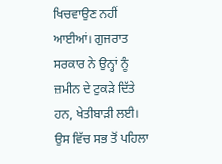ਖਿਚਵਾਉਣ ਨਹੀਂ ਆਈਆਂ। ਗੁਜਰਾਤ ਸਰਕਾਰ ਨੇ ਉਨ੍ਹਾਂ ਨੂੰ ਜ਼ਮੀਨ ਦੇ ਟੁਕੜੇ ਦਿੱਤੇ ਹਨ, ਖੇਤੀਬਾੜੀ ਲਈ। ਉਸ ਵਿੱਚ ਸਭ ਤੋਂ ਪਹਿਲਾ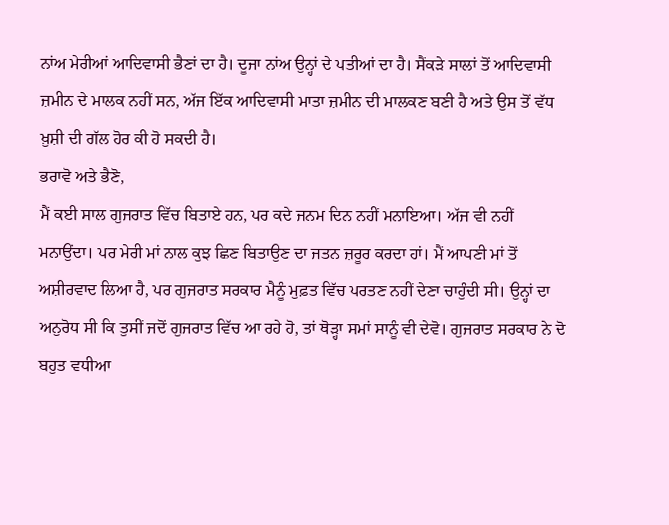ਨਾਂਅ ਮੇਰੀਆਂ ਆਦਿਵਾਸੀ ਭੈਣਾਂ ਦਾ ਹੈ। ਦੂਜਾ ਨਾਂਅ ਉਨ੍ਹਾਂ ਦੇ ਪਤੀਆਂ ਦਾ ਹੈ। ਸੈਂਕੜੇ ਸਾਲਾਂ ਤੋਂ ਆਦਿਵਾਸੀ ਜ਼ਮੀਨ ਦੇ ਮਾਲਕ ਨਹੀਂ ਸਨ, ਅੱਜ ਇੱਕ ਆਦਿਵਾਸੀ ਮਾਤਾ ਜ਼ਮੀਨ ਦੀ ਮਾਲਕਣ ਬਣੀ ਹੈ ਅਤੇ ਉਸ ਤੋਂ ਵੱਧ ਖ਼ੁਸ਼ੀ ਦੀ ਗੱਲ ਹੋਰ ਕੀ ਹੋ ਸਕਦੀ ਹੈ।
ਭਰਾਵੋ ਅਤੇ ਭੈਣੋ,
ਮੈਂ ਕਈ ਸਾਲ ਗੁਜਰਾਤ ਵਿੱਚ ਬਿਤਾਏ ਹਨ, ਪਰ ਕਦੇ ਜਨਮ ਦਿਨ ਨਹੀਂ ਮਨਾਇਆ। ਅੱਜ ਵੀ ਨਹੀਂ ਮਨਾਉਂਦਾ। ਪਰ ਮੇਰੀ ਮਾਂ ਨਾਲ ਕੁਝ ਛਿਣ ਬਿਤਾਉਣ ਦਾ ਜਤਨ ਜ਼ਰੂਰ ਕਰਦਾ ਹਾਂ। ਮੈਂ ਆਪਣੀ ਮਾਂ ਤੋਂ ਅਸ਼ੀਰਵਾਦ ਲਿਆ ਹੈ, ਪਰ ਗੁਜਰਾਤ ਸਰਕਾਰ ਮੈਨੂੰ ਮੁਫ਼ਤ ਵਿੱਚ ਪਰਤਣ ਨਹੀਂ ਦੇਣਾ ਚਾਹੁੰਦੀ ਸੀ। ਉਨ੍ਹਾਂ ਦਾ ਅਨੁਰੋਧ ਸੀ ਕਿ ਤੁਸੀਂ ਜਦੋਂ ਗੁਜਰਾਤ ਵਿੱਚ ਆ ਰਹੇ ਹੋ, ਤਾਂ ਥੋੜ੍ਹਾ ਸਮਾਂ ਸਾਨੂੰ ਵੀ ਦੇਵੋ। ਗੁਜਰਾਤ ਸਰਕਾਰ ਨੇ ਦੋ ਬਹੁਤ ਵਧੀਆ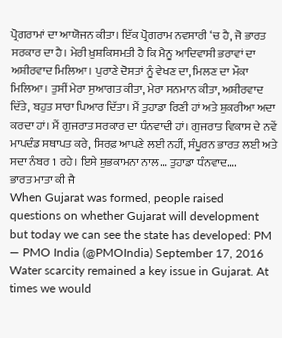ਪ੍ਰੋਗਰਾਮਾਂ ਦਾ ਆਯੋਜਨ ਕੀਤਾ। ਇੱਕ ਪ੍ਰੋਗਰਾਮ ਨਵਸਾਰੀ ‘ਚ ਹੈ, ਜੋ ਭਾਰਤ ਸਰਕਾਰ ਦਾ ਹੈ। ਮੇਰੀ ਖ਼ੁਸ਼ਕਿਸਮਤੀ ਹੈ ਕਿ ਮੈਨੂ ਆਦਿਵਾਸੀ ਭਰਾਵਾਂ ਦਾ ਅਸ਼ੀਰਵਾਦ ਮਿਲਿਆ। ਪੁਰਾਣੇ ਦੋਸਤਾਂ ਨੂੰ ਵੇਖਣ ਦਾ, ਮਿਲਣ ਦਾ ਮੌਕਾ ਮਿਲਿਆ। ਤੁਸੀਂ ਮੇਰਾ ਸੁਆਗਤ ਕੀਤਾ, ਮੇਰਾ ਸਨਮਾਨ ਕੀਤਾ, ਅਸ਼ੀਰਵਾਦ ਦਿੱਤੇ, ਬਹੁਤ ਸਾਰਾ ਪਿਆਰ ਦਿੱਤਾ। ਮੈਂ ਤੁਹਾਡਾ ਰਿਣੀ ਹਾਂ ਅਤੇ ਸ਼ੁਕਰੀਆ ਅਦਾ ਕਰਦਾ ਹਾਂ। ਮੈਂ ਗੁਜਰਾਤ ਸਰਕਾਰ ਦਾ ਧੰਨਵਾਦੀ ਹਾਂ। ਗੁਜਰਾਤ ਵਿਕਾਸ ਦੇ ਨਵੇਂ ਮਾਪਦੰਡ ਸਥਾਪਤ ਕਰੇ, ਸਿਰਫ਼ ਆਪਣੇ ਲਈ ਨਹੀਂ, ਸੰਪੂਰਨ ਭਾਰਤ ਲਈ ਅਤੇ ਸਦਾ ਨੰਬਰ 1 ਰਹੇ। ਇਸੇ ਸ਼ੁਭਕਾਮਨਾ ਨਾਲ… ਤੁਹਾਡਾ ਧੰਨਵਾਦ….
ਭਾਰਤ ਮਾਤਾ ਕੀ ਜੈ
When Gujarat was formed, people raised questions on whether Gujarat will development but today we can see the state has developed: PM
— PMO India (@PMOIndia) September 17, 2016
Water scarcity remained a key issue in Gujarat. At times we would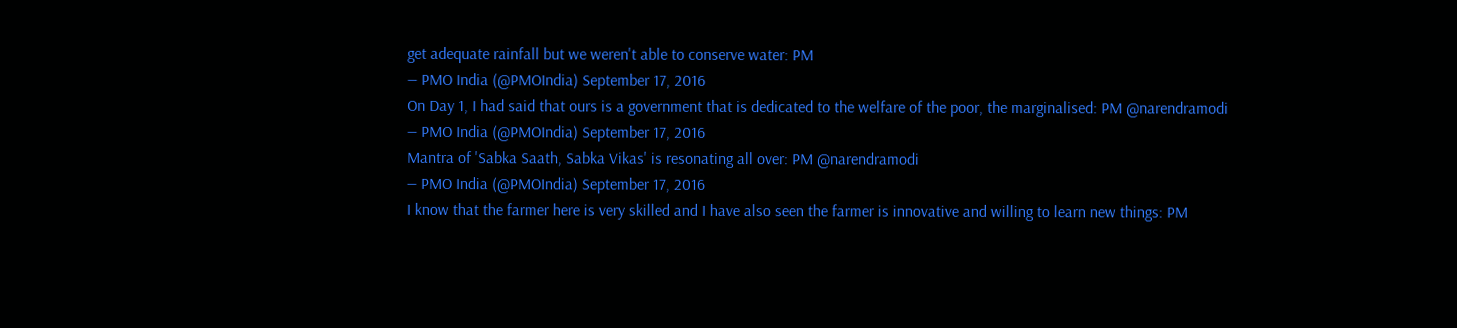get adequate rainfall but we weren't able to conserve water: PM
— PMO India (@PMOIndia) September 17, 2016
On Day 1, I had said that ours is a government that is dedicated to the welfare of the poor, the marginalised: PM @narendramodi
— PMO India (@PMOIndia) September 17, 2016
Mantra of 'Sabka Saath, Sabka Vikas' is resonating all over: PM @narendramodi
— PMO India (@PMOIndia) September 17, 2016
I know that the farmer here is very skilled and I have also seen the farmer is innovative and willing to learn new things: PM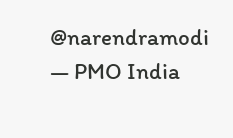@narendramodi
— PMO India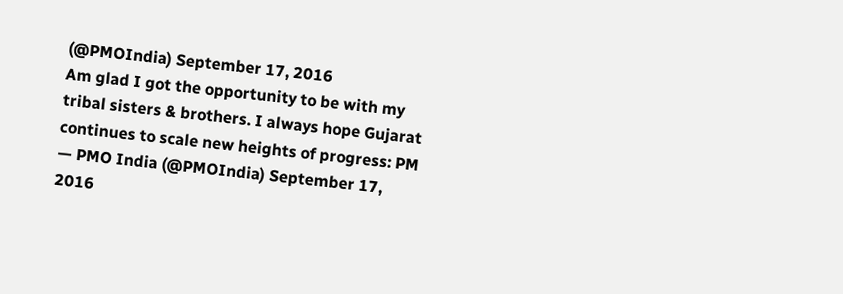(@PMOIndia) September 17, 2016
Am glad I got the opportunity to be with my tribal sisters & brothers. I always hope Gujarat continues to scale new heights of progress: PM
— PMO India (@PMOIndia) September 17, 2016